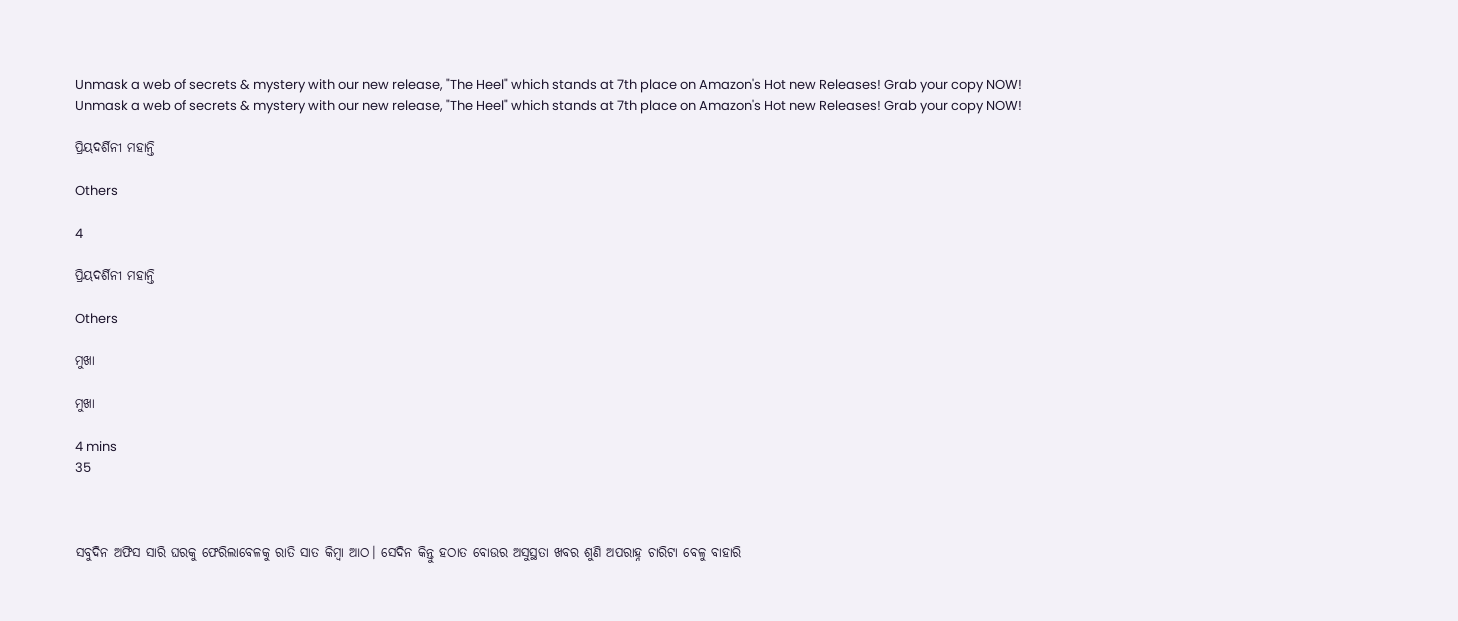Unmask a web of secrets & mystery with our new release, "The Heel" which stands at 7th place on Amazon's Hot new Releases! Grab your copy NOW!
Unmask a web of secrets & mystery with our new release, "The Heel" which stands at 7th place on Amazon's Hot new Releases! Grab your copy NOW!

ପ୍ରିୟଦର୍ଶିନୀ ମହାନ୍ତି

Others

4

ପ୍ରିୟଦର୍ଶିନୀ ମହାନ୍ତି

Others

ମୁଖା

ମୁଖା

4 mins
35



ସବୁଦିନ ଅଫିସ ସାରି ଘରକୁ ଫେରିଲାବେଳକୁ ରାତି ସାତ କିମ୍ବା ଆଠ। ସେଦିନ କିନ୍ତୁ ହଠାତ ବୋଉର ଅସୁସ୍ଥତା ଖବର ଶୁଣି ଅପରାହ୍ନ ଚାରିଟା ବେଳୁ ବାହାରି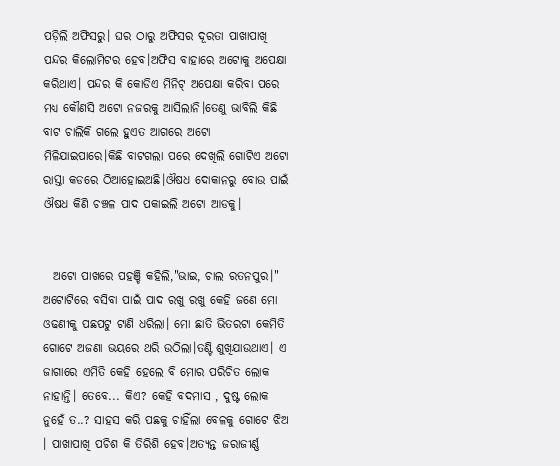ପଡ଼ିଲି ଅଫିସରୁ। ଘର ଠାରୁ ଅଫିସର ଦୂରତା ପାଖାପାଖି ପନ୍ଦର କିଲୋମିଟର ହେବ।ଅଫିସ ବାହାରେ ଅଟୋକୁ ଅପେକ୍ଷା କରିଥାଏ। ପନ୍ଦର କି କୋଡିଏ ମିନିଟ୍ ଅପେକ୍ଷା କରିବା ପରେ ମଧ୍ୟ କୌଣସି ଅଟୋ ନଜରକୁ ଆସିଲାନି।ତେଣୁ ଭାବିଲି କିଛି ବାଟ ଚାଲିକି ଗଲେ ହୁଏତ ଆଗରେ ଅଟୋ ମିଳିଯାଇପାରେ।କିଛି ବାଟଗଲା ପରେ ଦେଖିଲି ଗୋଟିଏ ଅଟୋ ରାସ୍ତା କଡରେ ଠିଆହୋଇଅଛି।ଔଷଧ ଦୋକାନରୁ ବୋଉ ପାଇଁ ଔଷଧ କିଣି ଚଞ୍ଚଳ ପାଦ ପକାଇଲି ଅଟୋ ଆଡକୁ।


  ଅଟୋ ପାଖରେ ପହଞ୍ଚି କହିଲି,"ଭାଇ, ଚାଲ ରତନପୁର।" ଅଟୋଟିରେ ବସିବା ପାଇଁ ପାଦ ରଖୁ ରଖୁ କେହି ଜଣେ ମୋ ଓଢଣୀକୁ ପଛପଟୁ ଟାଣି ଧରିଲା। ମୋ ଛାତି ଭିତରଟା କେମିତି ଗୋଟେ ଅଜଣା ଭୟରେ ଥରି ଉଠିଲା।ତଣ୍ଟି ଶୁଖିଯାଉଥାଏ। ଏ ଜାଗାରେ ଏମିତି କେହି ହେଲେ ବି ମୋର ପରିଚିତ ଲୋକ ନାହାନ୍ତି। ତେବେ... କିଏ? କେହି ବଦମାସ , ଦୁଷ୍ଟ ଲୋକ ନୁହେଁ ତ..? ସାହସ କରି ପଛକୁ ଚାହିଁଲା ବେଳକୁ ଗୋଟେ ଝିଅ । ପାଖାପାଖି ପଚିଶ କି ତିରିଶି ହେବ।ଅତ୍ୟନ୍ତ ଜରାଜୀର୍ଣ୍ଣ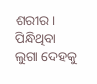ଶରୀର। ପିନ୍ଧିଥିବା ଲୁଗା ଦେହକୁ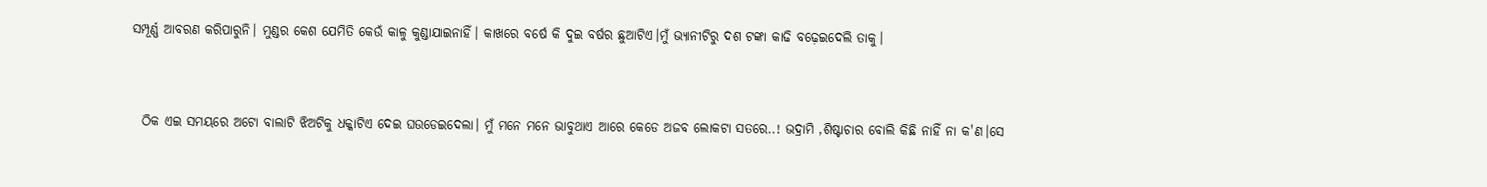ସମ୍ପୂର୍ଣ୍ଣ ଆବରଣ କରିପାରୁନି। ମୁଣ୍ଡର କେଶ ଯେମିତି କେଉଁ କାଳୁ କୁଣ୍ଡାଯାଇନାହିଁ। କାଖରେ ବର୍ଷେ କି ଦୁଇ ବର୍ଷର ଛୁଆଟିଏ।ମୁଁ ଭ୍ୟାନୀଟିରୁ ଦଶ ଟଙ୍କା କାଢି ବଢ଼େଇଦେଲି ତାକୁ।


  ଠିକ ଏଇ ସମୟରେ ଅଟୋ ବାଲାଟି ଝିଅଟିକୁ ଧକ୍କାଟିଏ ଦେଇ ଘଉଡେଇଦେଲା। ମୁଁ ମନେ ମନେ ଭାବୁଥାଏ ଆରେ କେଡେ ଅଜବ ଲୋକଟା ସତରେ..! ଭଦ୍ରାମି ,ଶିଷ୍ଟାଚାର ବୋଲି କିଛି ନାହିଁ ନା କ'ଣ।ସେ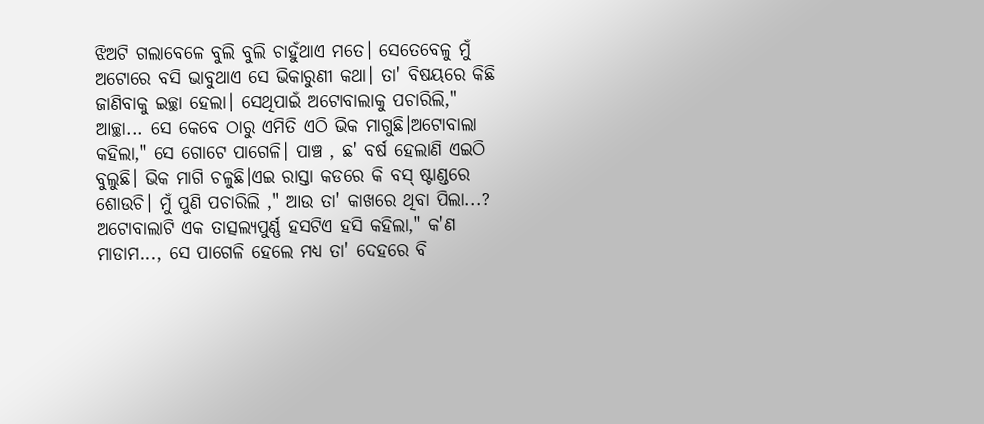ଝିଅଟି ଗଲାବେଳେ ବୁଲି ବୁଲି ଚାହୁଁଥାଏ ମତେ। ସେତେବେଳୁ ମୁଁ ଅଟୋରେ ବସି ଭାବୁଥାଏ ସେ ଭିକାରୁଣୀ କଥା। ତା' ବିଷୟରେ କିଛି ଜାଣିବାକୁ ଇଚ୍ଛା ହେଲା। ସେଥିପାଇଁ ଅଟୋବାଲାକୁ ପଚାରିଲି," ଆଚ୍ଛା... ସେ କେବେ ଠାରୁ ଏମିତି ଏଠି ଭିକ ମାଗୁଛି।ଅଟୋବାଲା କହିଲା," ସେ ଗୋଟେ ପାଗେଳି। ପାଞ୍ଚ , ଛ' ବର୍ଷ ହେଲାଣି ଏଇଠି ବୁଲୁଛି। ଭିକ ମାଗି ଚଳୁଛି।ଏଇ ରାସ୍ତା କଡରେ କି ବସ୍ ଷ୍ଟାଣ୍ଡରେ ଶୋଉଚି। ମୁଁ ପୁଣି ପଚାରିଲି ," ଆଉ ତା' କାଖରେ ଥିବା ପିଲା...? ଅଟୋବାଲାଟି ଏକ ତାତ୍ସଲ୍ୟପୁର୍ଣ୍ଣ ହସଟିଏ ହସି କହିଲା," କ'ଣ ମାଡାମ..., ସେ ପାଗେଳି ହେଲେ ମଧ୍ୟ ତା' ଦେହରେ ବି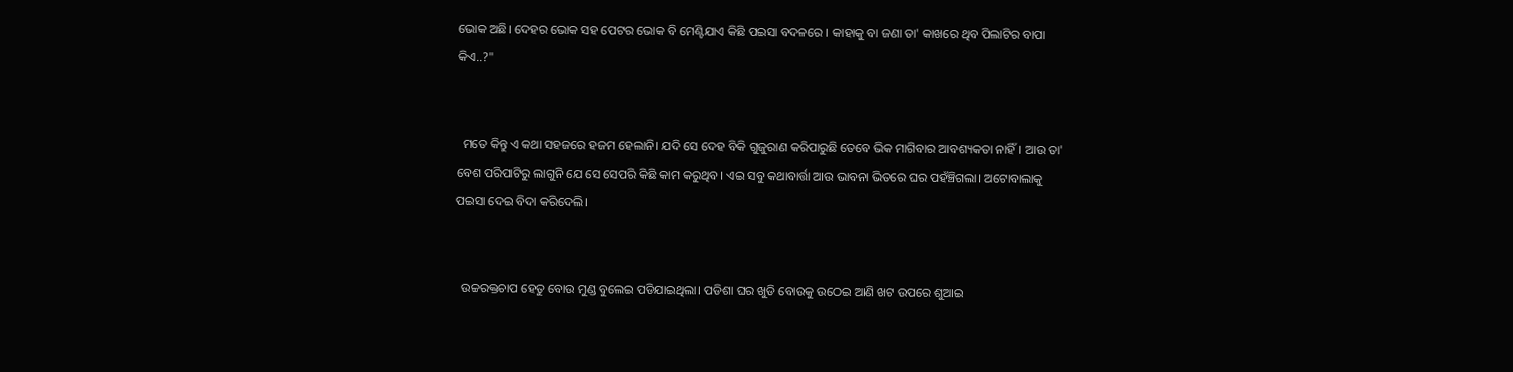ଭୋକ ଅଛି। ଦେହର ଭୋକ ସହ ପେଟର ଭୋକ ବି ମେଣ୍ଟିଯାଏ କିଛି ପଇସା ବଦଳରେ । କାହାକୁ ବା ଜଣା ତା' କାଖରେ ଥିବ ପିଲାଟିର ବାପା କିଏ..?"


  ମତେ କିନ୍ତୁ ଏ କଥା ସହଜରେ ହଜମ ହେଲାନି। ଯଦି ସେ ଦେହ ବିକି ଗୁଜୁରାଣ କରିପାରୁଛି ତେବେ ଭିକ ମାଗିବାର ଆବଶ୍ୟକତା ନାହିଁ। ଆଉ ତା' ବେଶ ପରିପାଟିରୁ ଲାଗୁନି ଯେ ସେ ସେପରି କିଛି କାମ କରୁଥିବ। ଏଇ ସବୁ କଥାବାର୍ତ୍ତା ଆଉ ଭାବନା ଭିତରେ ଘର ପହଁଞ୍ଚିଗଲା। ଅଟୋବାଲାକୁ ପଇସା ଦେଇ ବିଦା କରିଦେଲି।


  ଉଚ୍ଚରକ୍ତଚାପ ହେତୁ ବୋଉ ମୁଣ୍ଡ ବୁଲେଇ ପଡିଯାଇଥିଲା। ପଡିଶା ଘର ଖୁଡି ବୋଉକୁ ଉଠେଇ ଆଣି ଖଟ ଉପରେ ଶୁଆଇ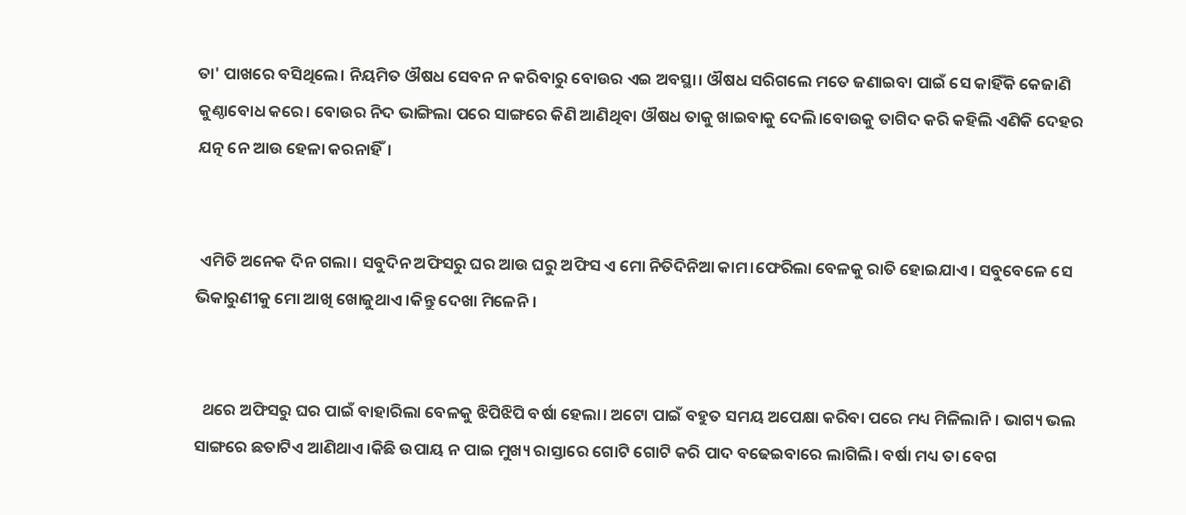ତା' ପାଖରେ ବସିଥିଲେ। ନିୟମିତ ଔଷଧ ସେବନ ନ କରିବାରୁ ବୋଉର ଏଇ ଅବସ୍ଥା। ଔଷଧ ସରିଗଲେ ମତେ ଜଣାଇବା ପାଇଁ ସେ କାହିଁକି କେଜାଣି କୁଣ୍ଠାବୋଧ କରେ। ବୋଉର ନିଦ ଭାଙ୍ଗିଲା ପରେ ସାଙ୍ଗରେ କିଣି ଆଣିଥିବା ଔଷଧ ତାକୁ ଖାଇବାକୁ ଦେଲି।ବୋଉକୁ ତାଗିଦ କରି କହିଲି ଏଣିକି ଦେହର ଯତ୍ନ ନେ ଆଉ ହେଳା କରନାହିଁ।


 ଏମିତି ଅନେକ ଦିନ ଗଲା। ସବୁଦିନ ଅଫିସରୁ ଘର ଆଉ ଘରୁ ଅଫିସ ଏ ମୋ ନିତିଦିନିଆ କାମ।ଫେରିଲା ବେଳକୁ ରାତି ହୋଇଯାଏ। ସବୁବେଳେ ସେ ଭିକାରୁଣୀକୁ ମୋ ଆଖି ଖୋଜୁଥାଏ।କିନ୍ତୁ ଦେଖା ମିଳେନି।


  ଥରେ ଅଫିସରୁ ଘର ପାଇଁ ବାହାରିଲା ବେଳକୁ ଝିପିଝିପି ବର୍ଷା ହେଲା। ଅଟୋ ପାଇଁ ବହୁତ ସମୟ ଅପେକ୍ଷା କରିବା ପରେ ମଧ୍ୟ ମିଳିଲାନି। ଭାଗ୍ୟ ଭଲ ସାଙ୍ଗରେ ଛତାଟିଏ ଆଣିଥାଏ।କିଛି ଉପାୟ ନ ପାଇ ମୁଖ୍ୟ ରାସ୍ତାରେ ଗୋଟି ଗୋଟି କରି ପାଦ ବଢେଇବାରେ ଲାଗିଲି। ବର୍ଷା ମଧ୍ୟ ତା ବେଗ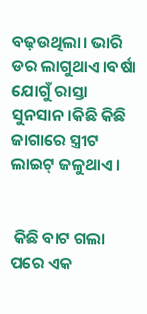ବଢ଼ଉଥିଲା। ଭାରି ଡର ଲାଗୁଥାଏ।ବର୍ଷା ଯୋଗୁଁ ରାସ୍ତା ସୁନସାନ।କିଛି କିଛି ଜାଗାରେ ସ୍ତ୍ରୀଟ ଲାଇଟ୍ ଜଳୁଥାଏ।


 କିଛି ବାଟ ଗଲା ପରେ ଏକ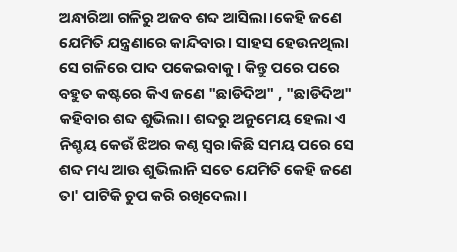ଅନ୍ଧାରିଆ ଗଳିରୁ ଅଜବ ଶବ୍ଦ ଆସିଲା।କେହି ଜଣେ ଯେମିତି ଯନ୍ତ୍ରଣାରେ କାନ୍ଦିବାର। ସାହସ ହେଉନଥିଲା ସେ ଗଳିରେ ପାଦ ପକେଇବାକୁ। କିନ୍ତୁ ପରେ ପରେ ବହୁତ କଷ୍ଟରେ କିଏ ଜଣେ "ଛାଡିଦିଅ" , "ଛାଡିଦିଅ" କହିବାର ଶବ୍ଦ ଶୁଭିଲା। ଶବ୍ଦରୁ ଅନୁମେୟ ହେଲା ଏ ନିଶ୍ଚୟ କେଉଁ ଝିଅର କଣ୍ଠ ସ୍ୱର।କିଛି ସମୟ ପରେ ସେ ଶବ୍ଦ ମଧ୍ୟ ଆଉ ଶୁଭିଲାନି ସତେ ଯେମିତି କେହି ଜଣେ ତା' ପାଟିକି ଚୁପ କରି ରଖିଦେଲା।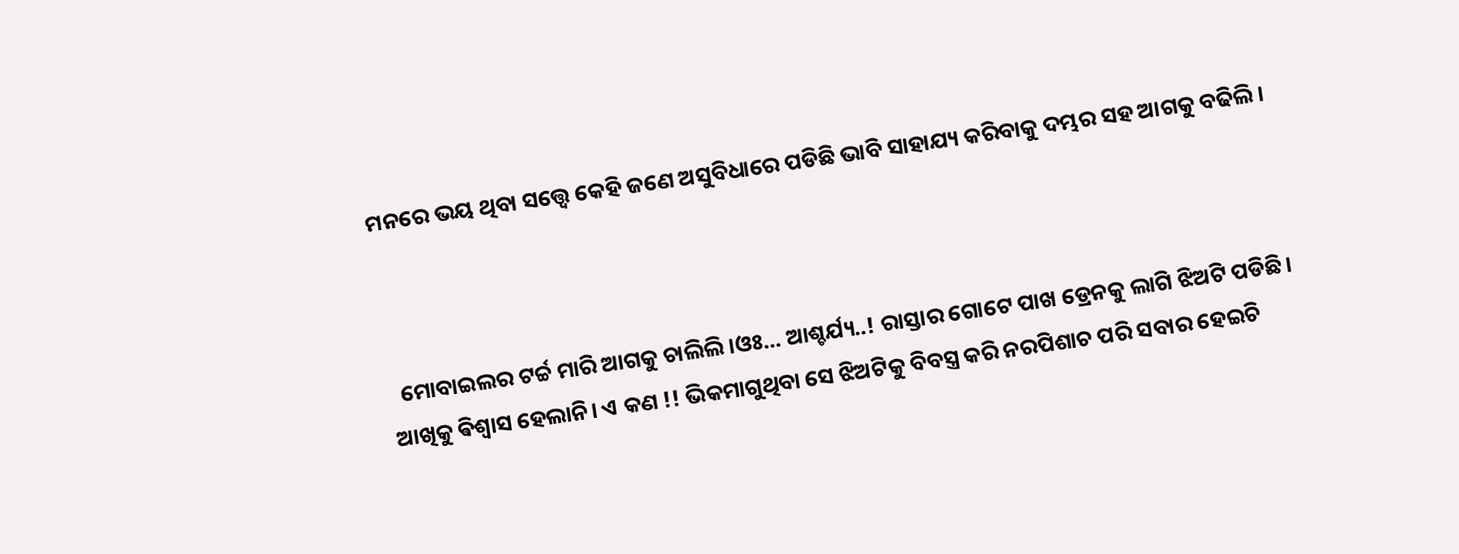ମନରେ ଭୟ ଥିବା ସତ୍ତ୍ବେ କେହି ଜଣେ ଅସୁବିଧାରେ ପଡିଛି ଭାବି ସାହାଯ୍ୟ କରିବାକୁ ଦମ୍ଭର ସହ ଆଗକୁ ବଢିଲି।



  ମୋବାଇଲର ଟର୍ଚ୍ଚ ମାରି ଆଗକୁ ଚାଲିଲି।ଓଃ... ଆଶ୍ଚର୍ଯ୍ୟ..! ରାସ୍ତାର ଗୋଟେ ପାଖ ଡ୍ରେନକୁ ଲାଗି ଝିଅଟି ପଡିଛି। ଆଖିକୁ ଵିଶ୍ଵାସ ହେଲାନି। ଏ କଣ !! ଭିକମାଗୁଥିବା ସେ ଝିଅଟିକୁ ବିବସ୍ତ୍ର କରି ନରପିଶାଚ ପରି ସବାର ହେଇଚି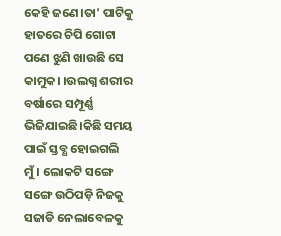କେହି ଜଣେ।ତା' ପାଟିକୁ ହାତରେ ଚିପି ଗୋଟା ପଣେ ଝୁଣି ଖାଉଛି ସେ କାମୁକ। ।ଉଲଗ୍ନ ଶରୀର ବର୍ଷାରେ ସମ୍ପୂର୍ଣ୍ଣ ଭିଜିଯାଇଛି।କିଛି ସମୟ ପାଇଁ ସ୍ତବ୍ଧ ହୋଇଗଲି ମୁଁ। ଲୋକଟି ସଙ୍ଗେ ସଙ୍ଗେ ଉଠିପଡ଼ି ନିଜକୁ ସଜାଡି ନେଲାବେଳକୁ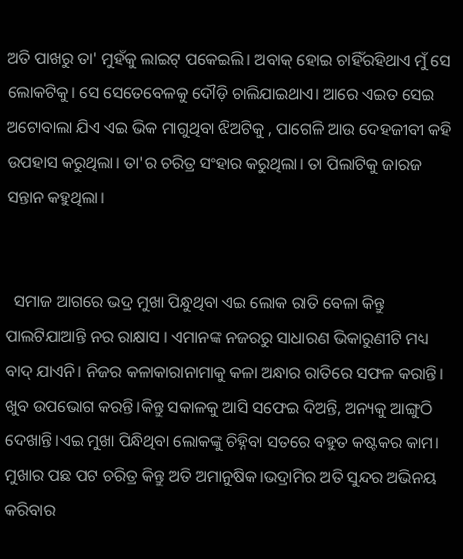ଅତି ପାଖରୁ ତା' ମୁହଁକୁ ଲାଇଟ୍ ପକେଇଲି। ଅବାକ୍ ହୋଇ ଚାହିଁରହିଥାଏ ମୁଁ ସେ ଲୋକଟିକୁ। ସେ ସେତେବେଳକୁ ଦୌଡ଼ି ଚାଲିଯାଇଥାଏ। ଆରେ ଏଇତ ସେଇ ଅଟୋବାଲା ଯିଏ ଏଇ ଭିକ ମାଗୁଥିବା ଝିଅଟିକୁ , ପାଗେଳି ଆଉ ଦେହଜୀବୀ କହି ଉପହାସ କରୁଥିଲା। ତା'ର ଚରିତ୍ର ସଂହାର କରୁଥିଲା। ତା ପିଲାଟିକୁ ଜାରଜ ସନ୍ତାନ କହୁଥିଲା।


  ସମାଜ ଆଗରେ ଭଦ୍ର ମୁଖା ପିନ୍ଧୁଥିବା ଏଇ ଲୋକ ରାତି ବେଳା କିନ୍ତୁ ପାଲଟିଯାଆନ୍ତି ନର ରାକ୍ଷାସ । ଏମାନଙ୍କ ନଜରରୁ ସାଧାରଣ ଭିକାରୁଣୀଟି ମଧ୍ୟ ବାଦ୍ ଯାଏନି। ନିଜର କଳାକାରାନାମାକୁ କଳା ଅନ୍ଧାର ରାତିରେ ସଫଳ କରାନ୍ତି। ଖୁବ ଉପଭୋଗ କରନ୍ତି।କିନ୍ତୁ ସକାଳକୁ ଆସି ସଫେଇ ଦିଅନ୍ତି, ଅନ୍ୟକୁ ଆଙ୍ଗୁଠି ଦେଖାନ୍ତି।ଏଇ ମୁଖା ପିନ୍ଧିଥିବା ଲୋକଙ୍କୁ ଚିହ୍ନିବା ସତରେ ବହୁତ କଷ୍ଟକର କାମ। ମୁଖାର ପଛ ପଟ ଚରିତ୍ର କିନ୍ତୁ ଅତି ଅମାନୁଷିକ।ଭଦ୍ରାମିର ଅତି ସୁନ୍ଦର ଅଭିନୟ କରିବାର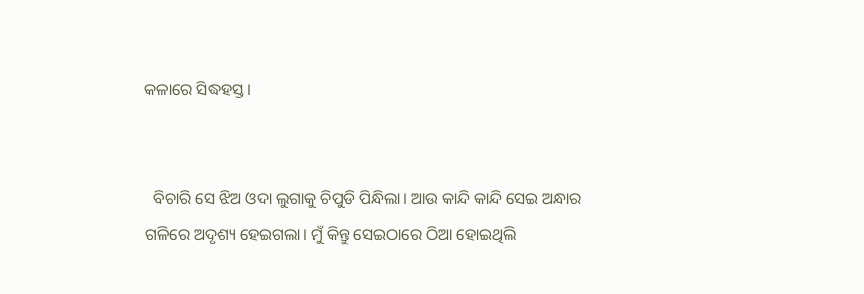କଳାରେ ସିଦ୍ଧହସ୍ତ।


  ବିଚାରି ସେ ଝିଅ ଓଦା ଲୁଗାକୁ ଚିପୁଡି ପିନ୍ଧିଲା। ଆଉ କାନ୍ଦି କାନ୍ଦି ସେଇ ଅନ୍ଧାର ଗଳିରେ ଅଦୃଶ୍ୟ ହେଇଗଲା। ମୁଁ କିନ୍ତୁ ସେଇଠାରେ ଠିଆ ହୋଇଥିଲି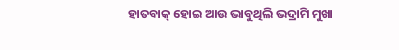ହାତବାକ୍ ହୋଇ ଆଉ ଭାବୁଥିଲି ଭଦ୍ରାମି ମୁଖା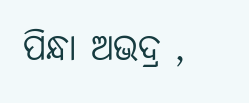ପିନ୍ଧା ଅଭଦ୍ର ,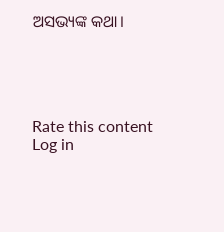ଅସଭ୍ୟଙ୍କ କଥା।





Rate this content
Log in